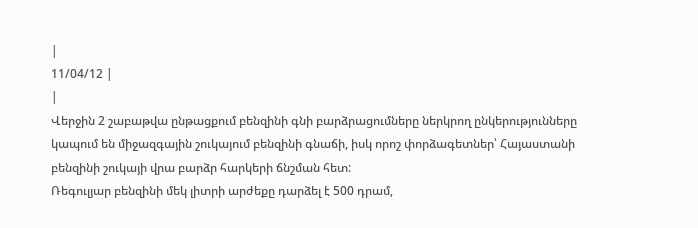|
11/04/12 |
|
Վերջին 2 շաբաթվա ընթացքում բենզինի գնի բարձրացումները ներկրող ընկերությունները կապում են միջազգային շուկայում բենզինի գնաճի, իսկ որոշ փորձագետներ՝ Հայաստանի բենզինի շուկայի վրա բարձր հարկերի ճնշման հետ:
Ռեգուլյար բենզինի մեկ լիտրի արժեքը դարձել է 500 դրամ,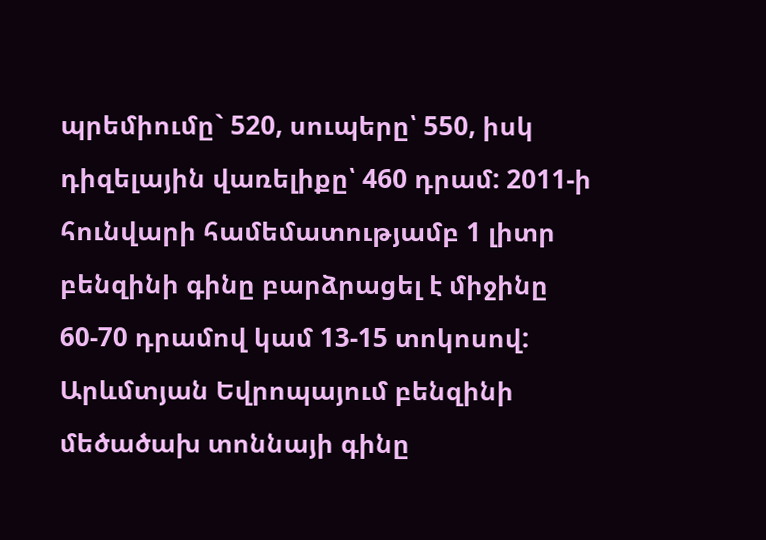պրեմիումը` 520, սուպերը՝ 550, իսկ դիզելային վառելիքը՝ 460 դրամ: 2011-ի հունվարի համեմատությամբ 1 լիտր բենզինի գինը բարձրացել է միջինը 60-70 դրամով կամ 13-15 տոկոսով:
Արևմտյան Եվրոպայում բենզինի մեծածախ տոննայի գինը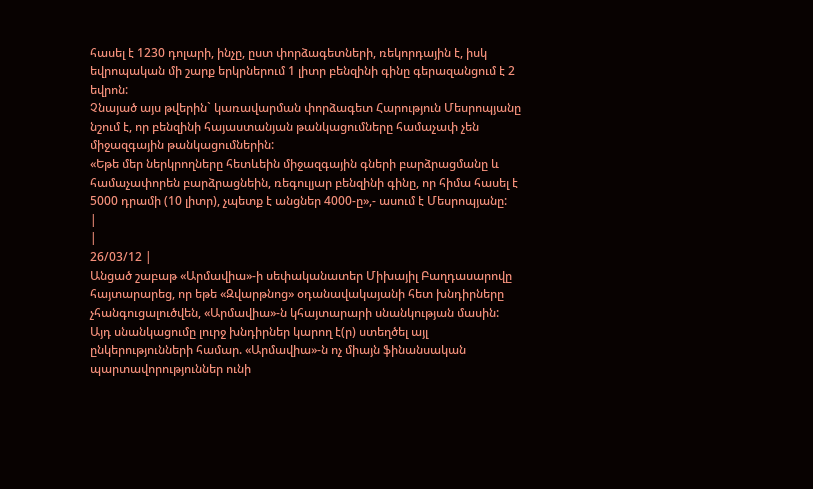հասել է 1230 դոլարի, ինչը, ըստ փորձագետների, ռեկորդային է, իսկ եվրոպական մի շարք երկրներում 1 լիտր բենզինի գինը գերազանցում է 2 եվրոն:
Չնայած այս թվերին` կառավարման փորձագետ Հարություն Մեսրոպյանը նշում է, որ բենզինի հայաստանյան թանկացումները համաչափ չեն միջազգային թանկացումներին:
«Եթե մեր ներկրողները հետևեին միջազգային գների բարձրացմանը և համաչափորեն բարձրացնեին, ռեգուլյար բենզինի գինը, որ հիմա հասել է 5000 դրամի (10 լիտր), չպետք է անցներ 4000-ը»,- ասում է Մեսրոպյանը:
|
|
26/03/12 |
Անցած շաբաթ «Արմավիա»-ի սեփականատեր Միխայիլ Բաղդասարովը հայտարարեց, որ եթե «Զվարթնոց» օդանավակայանի հետ խնդիրները չհանգուցալուծվեն, «Արմավիա»-ն կհայտարարի սնանկության մասին: Այդ սնանկացումը լուրջ խնդիրներ կարող է(ր) ստեղծել այլ ընկերությունների համար. «Արմավիա»-ն ոչ միայն ֆինանսական պարտավորություններ ունի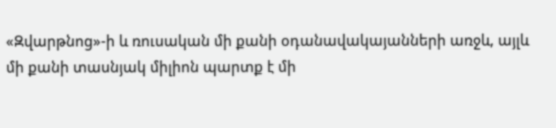«Զվարթնոց»-ի և ռուսական մի քանի օդանավակայանների առջև, այլև մի քանի տասնյակ միլիոն պարտք է մի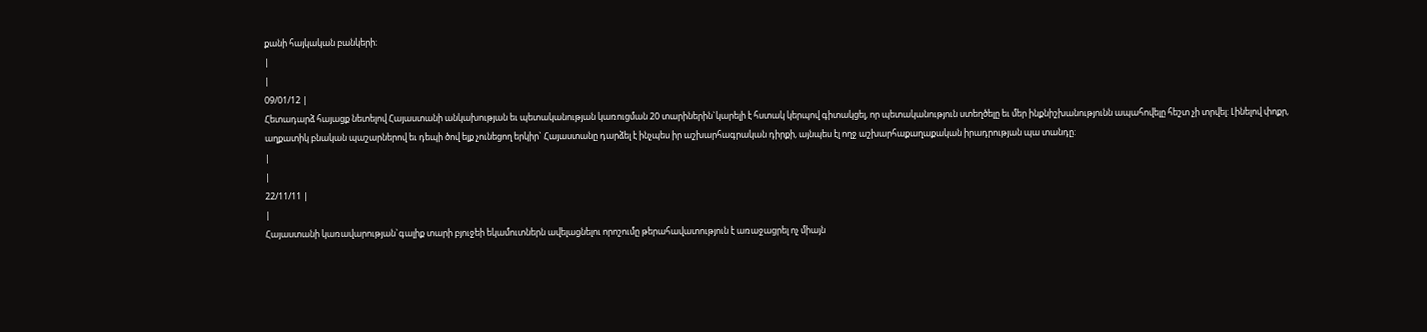քանի հայկական բանկերի։
|
|
09/01/12 |
Հետադարձ հայացք նետելով Հայաստանի անկախության եւ պետականության կառուցման 20 տարիներին`կարելի է հստակ կերպով գիտակցել, որ պետականություն ստեղծելը եւ մեր ինքնիշխանությունն ապահովելը հեշտ չի տրվել: Լինելով փոքր, աղքատիկ բնական պաշարներով եւ դեպի ծով ելք չունեցող երկիր` Հայաստանը դարձել է ինչպես իր աշխարհագրական դիրքի, այնպես էլ ողջ աշխարհաքաղաքական իրադրության պա տանդը:
|
|
22/11/11 |
|
Հայաստանի կառավարության`գալիք տարի բյուջեի եկամուտներն ավելացնելու որոշումը թերահավատություն է առաջացրել ոչ միայն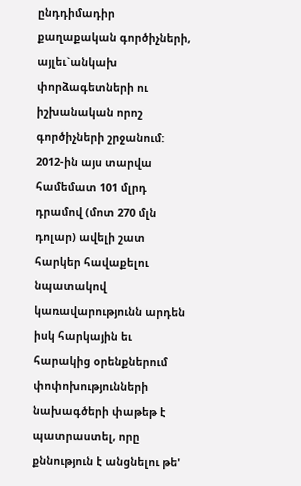ընդդիմադիր քաղաքական գործիչների, այլեւ`անկախ փորձագետների ու իշխանական որոշ գործիչների շրջանում:
2012-ին այս տարվա համեմատ 101 մլրդ դրամով (մոտ 270 մլն դոլար) ավելի շատ հարկեր հավաքելու նպատակով կառավարությունն արդեն իսկ հարկային եւ հարակից օրենքներում փոփոխությունների նախագծերի փաթեթ է պատրաստել, որը քննություն է անցնելու թե'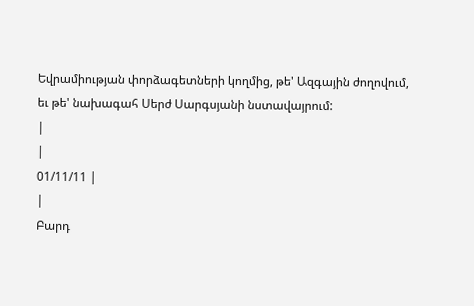Եվրամիության փորձագետների կողմից, թե' Ազգային ժողովում, եւ թե' նախագահ Սերժ Սարգսյանի նստավայրում:
|
|
01/11/11 |
|
Բարդ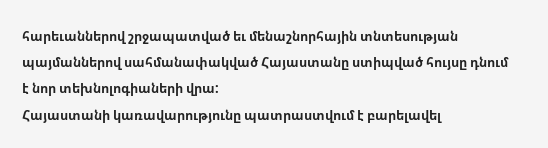հարեւաններով շրջապատված եւ մենաշնորհային տնտեսության պայմաններով սահմանափակված Հայաստանը ստիպված հույսը դնում է նոր տեխնոլոգիաների վրա:
Հայաստանի կառավարությունը պատրաստվում է բարելավել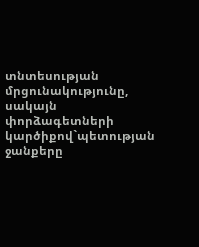տնտեսության մրցունակությունը, սակայն փորձագետների կարծիքով`պետության ջանքերը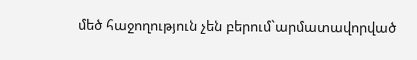մեծ հաջողություն չեն բերում`արմատավորված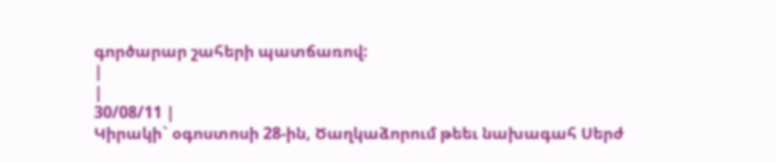գործարար շահերի պատճառով:
|
|
30/08/11 |
Կիրակի` օգոստոսի 28-ին, Ծաղկաձորում թեեւ նախագահ Սերժ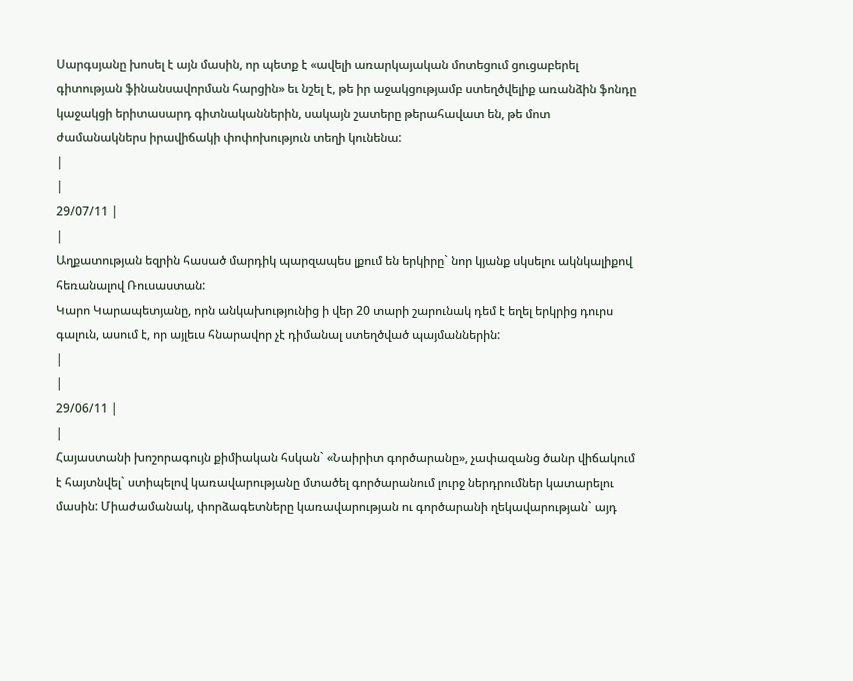Սարգսյանը խոսել է այն մասին, որ պետք է «ավելի առարկայական մոտեցում ցուցաբերել գիտության ֆինանսավորման հարցին» եւ նշել է, թե իր աջակցությամբ ստեղծվելիք առանձին ֆոնդը կաջակցի երիտասարդ գիտնականներին, սակայն շատերը թերահավատ են, թե մոտ ժամանակներս իրավիճակի փոփոխություն տեղի կունենա:
|
|
29/07/11 |
|
Աղքատության եզրին հասած մարդիկ պարզապես լքում են երկիրը` նոր կյանք սկսելու ակնկալիքով հեռանալով Ռուսաստան:
Կարո Կարապետյանը, որն անկախությունից ի վեր 20 տարի շարունակ դեմ է եղել երկրից դուրս գալուն, ասում է, որ այլեւս հնարավոր չէ դիմանալ ստեղծված պայմաններին:
|
|
29/06/11 |
|
Հայաստանի խոշորագույն քիմիական հսկան` «Նաիրիտ գործարանը», չափազանց ծանր վիճակում է հայտնվել` ստիպելով կառավարությանը մտածել գործարանում լուրջ ներդրումներ կատարելու մասին: Միաժամանակ, փորձագետները կառավարության ու գործարանի ղեկավարության` այդ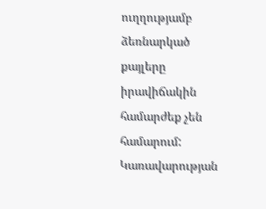ուղղությամբ ձեռնարկած քայլերը իրավիճակին համարժեք չեն համարում:
Կառավարության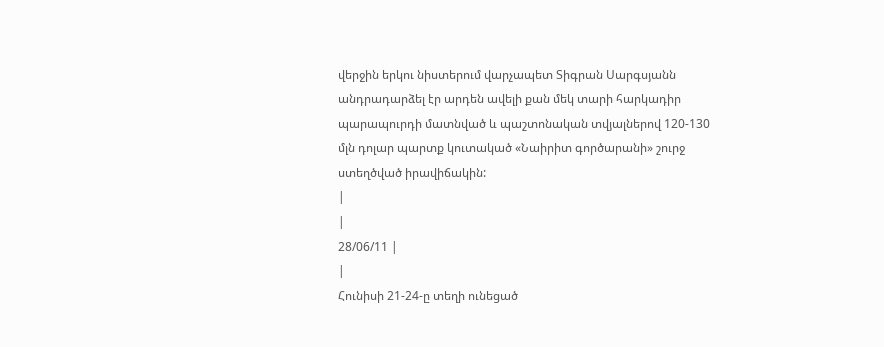վերջին երկու նիստերում վարչապետ Տիգրան Սարգսյանն անդրադարձել էր արդեն ավելի քան մեկ տարի հարկադիր պարապուրդի մատնված և պաշտոնական տվյալներով 120-130 մլն դոլար պարտք կուտակած «Նաիրիտ գործարանի» շուրջ ստեղծված իրավիճակին:
|
|
28/06/11 |
|
Հունիսի 21-24-ը տեղի ունեցած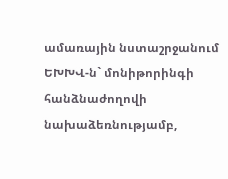ամառային նստաշրջանում ԵԽԽՎ-ն` մոնիթորինգի հանձնաժողովի նախաձեռնությամբ,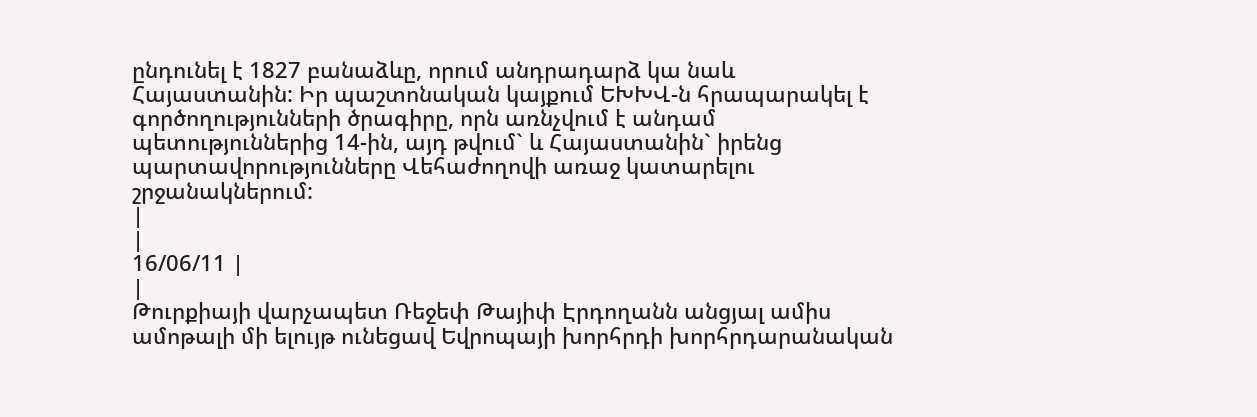ընդունել է 1827 բանաձևը, որում անդրադարձ կա նաև Հայաստանին: Իր պաշտոնական կայքում ԵԽԽՎ-ն հրապարակել է գործողությունների ծրագիրը, որն առնչվում է անդամ պետություններից 14-ին, այդ թվում` և Հայաստանին` իրենց պարտավորությունները Վեհաժողովի առաջ կատարելու շրջանակներում:
|
|
16/06/11 |
|
Թուրքիայի վարչապետ Ռեջեփ Թայիփ Էրդողանն անցյալ ամիս ամոթալի մի ելույթ ունեցավ Եվրոպայի խորհրդի խորհրդարանական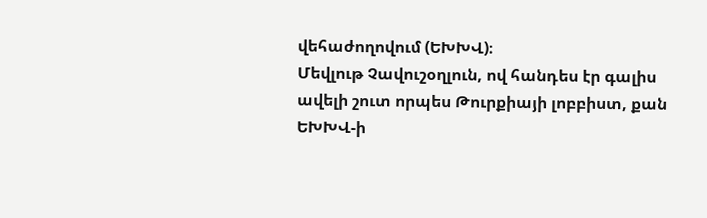վեհաժողովում (ԵԽԽՎ)։
Մեվլութ Չավուշօղլուն, ով հանդես էր գալիս ավելի շուտ որպես Թուրքիայի լոբբիստ, քան ԵԽԽՎ-ի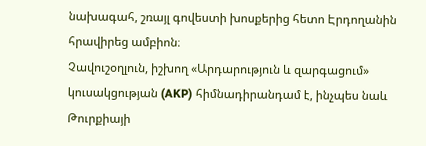նախագահ, շռայլ գովեստի խոսքերից հետո Էրդողանին հրավիրեց ամբիոն։
Չավուշօղլուն, իշխող «Արդարություն և զարգացում» կուսակցության (AKP) հիմնադիրանդամ է, ինչպես նաև Թուրքիայի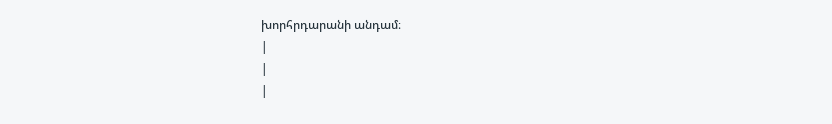խորհրդարանի անդամ։
|
|
|